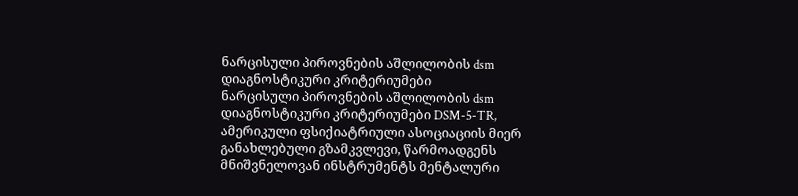ნარცისული პიროვნების აშლილობის dsm დიაგნოსტიკური კრიტერიუმები
ნარცისული პიროვნების აშლილობის dsm დიაგნოსტიკური კრიტერიუმები DSM-5-TR, ამერიკული ფსიქიატრიული ასოციაციის მიერ განახლებული გზამკვლევი, წარმოადგენს მნიშვნელოვან ინსტრუმენტს მენტალური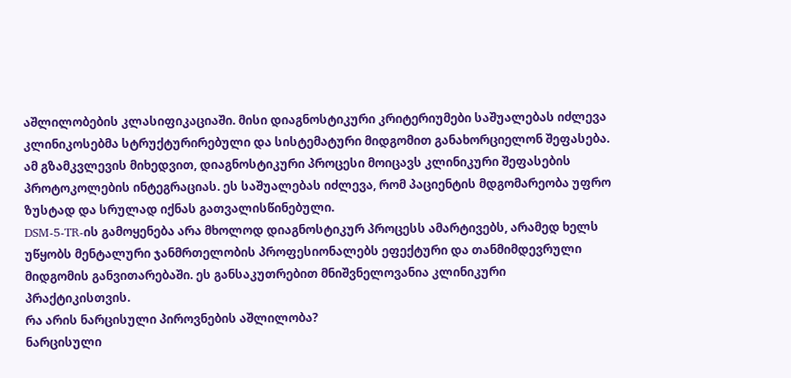აშლილობების კლასიფიკაციაში. მისი დიაგნოსტიკური კრიტერიუმები საშუალებას იძლევა კლინიკოსებმა სტრუქტურირებული და სისტემატური მიდგომით განახორციელონ შეფასება.
ამ გზამკვლევის მიხედვით, დიაგნოსტიკური პროცესი მოიცავს კლინიკური შეფასების პროტოკოლების ინტეგრაციას. ეს საშუალებას იძლევა, რომ პაციენტის მდგომარეობა უფრო ზუსტად და სრულად იქნას გათვალისწინებული.
DSM-5-TR-ის გამოყენება არა მხოლოდ დიაგნოსტიკურ პროცესს ამარტივებს, არამედ ხელს უწყობს მენტალური ჯანმრთელობის პროფესიონალებს ეფექტური და თანმიმდევრული მიდგომის განვითარებაში. ეს განსაკუთრებით მნიშვნელოვანია კლინიკური პრაქტიკისთვის.
რა არის ნარცისული პიროვნების აშლილობა?
ნარცისული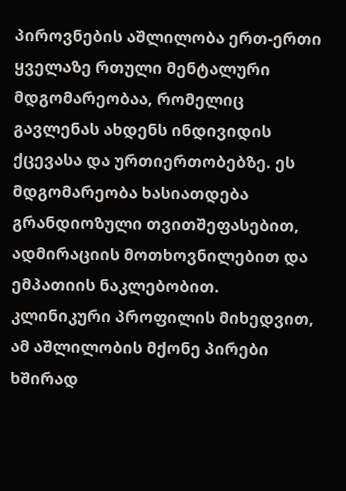პიროვნების აშლილობა ერთ-ერთი ყველაზე რთული მენტალური მდგომარეობაა, რომელიც გავლენას ახდენს ინდივიდის ქცევასა და ურთიერთობებზე. ეს მდგომარეობა ხასიათდება გრანდიოზული თვითშეფასებით, ადმირაციის მოთხოვნილებით და ემპათიის ნაკლებობით.
კლინიკური პროფილის მიხედვით, ამ აშლილობის მქონე პირები ხშირად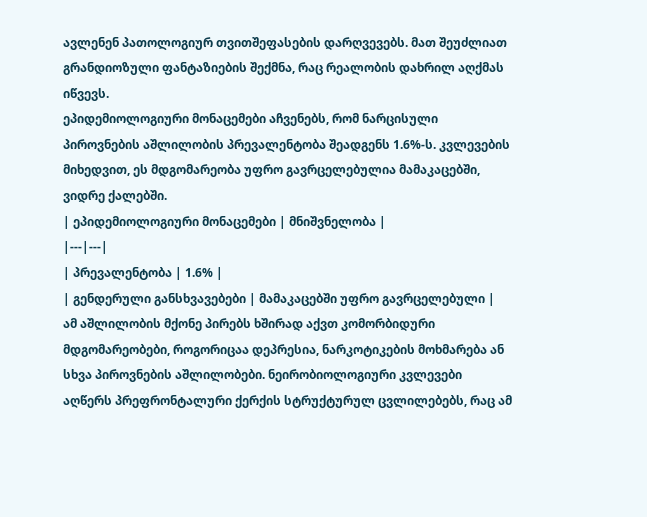ავლენენ პათოლოგიურ თვითშეფასების დარღვევებს. მათ შეუძლიათ გრანდიოზული ფანტაზიების შექმნა, რაც რეალობის დახრილ აღქმას იწვევს.
ეპიდემიოლოგიური მონაცემები აჩვენებს, რომ ნარცისული პიროვნების აშლილობის პრევალენტობა შეადგენს 1.6%-ს. კვლევების მიხედვით, ეს მდგომარეობა უფრო გავრცელებულია მამაკაცებში, ვიდრე ქალებში.
| ეპიდემიოლოგიური მონაცემები | მნიშვნელობა |
|---|---|
| პრევალენტობა | 1.6% |
| გენდერული განსხვავებები | მამაკაცებში უფრო გავრცელებული |
ამ აშლილობის მქონე პირებს ხშირად აქვთ კომორბიდური მდგომარეობები, როგორიცაა დეპრესია, ნარკოტიკების მოხმარება ან სხვა პიროვნების აშლილობები. ნეირობიოლოგიური კვლევები აღწერს პრეფრონტალური ქერქის სტრუქტურულ ცვლილებებს, რაც ამ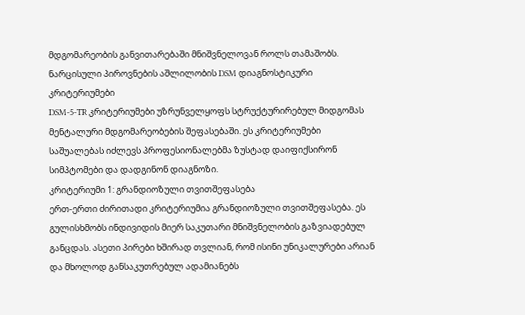მდგომარეობის განვითარებაში მნიშვნელოვან როლს თამაშობს.
ნარცისული პიროვნების აშლილობის DSM დიაგნოსტიკური კრიტერიუმები
DSM-5-TR კრიტერიუმები უზრუნველყოფს სტრუქტურირებულ მიდგომას მენტალური მდგომარეობების შეფასებაში. ეს კრიტერიუმები საშუალებას იძლევს პროფესიონალებმა ზუსტად დაიფიქსირონ სიმპტომები და დადგინონ დიაგნოზი.
კრიტერიუმი 1: გრანდიოზული თვითშეფასება
ერთ-ერთი ძირითადი კრიტერიუმია გრანდიოზული თვითშეფასება. ეს გულისხმობს ინდივიდის მიერ საკუთარი მნიშვნელობის გაზვიადებულ განცდას. ასეთი პირები ხშირად თვლიან, რომ ისინი უნიკალურები არიან და მხოლოდ განსაკუთრებულ ადამიანებს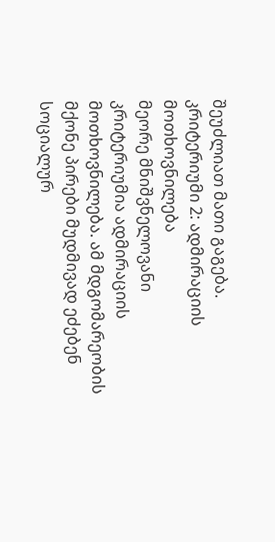შეუძლიათ მათი გაგება.
კრიტერიუმი 2: ადმირაციის მოთხოვნილება
მეორე მნიშვნელოვანი კრიტერიუმია ადმირაციის მოთხოვნილება. ამ მდგომარეობის მქონე პირები მუდმივად ეძებენ სოციალურ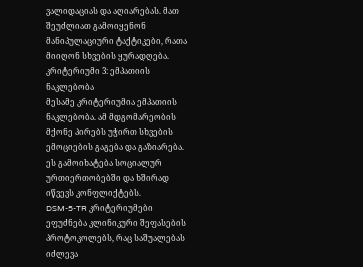ვალიდაციას და აღიარებას. მათ შეუძლიათ გამოიყენონ მანიპულაციური ტაქტიკები, რათა მიიღონ სხვების ყურადღება.
კრიტერიუმი 3: ემპათიის ნაკლებობა
მესამე კრიტერიუმია ემპათიის ნაკლებობა. ამ მდგომარეობის მქონე პირებს უჭირთ სხვების ემოციების გაგება და გაზიარება. ეს გამოიხატება სოციალურ ურთიერთობებში და ხშირად იწვევს კონფლიქტებს.
DSM-5-TR კრიტერიუმები ეფუძნება კლინიკური შეფასების პროტოკოლებს, რაც საშუალებას იძლევა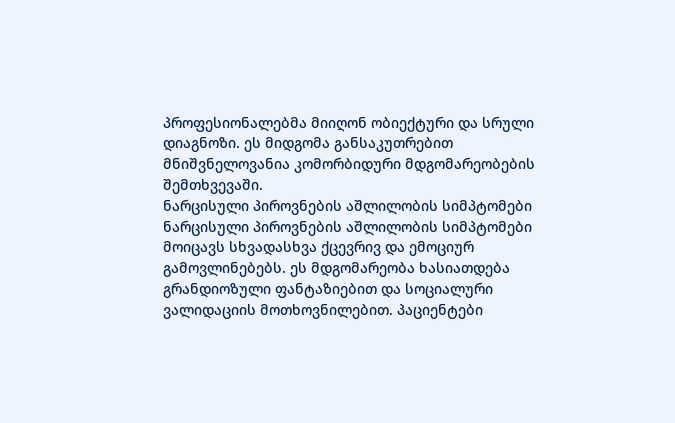პროფესიონალებმა მიიღონ ობიექტური და სრული დიაგნოზი. ეს მიდგომა განსაკუთრებით მნიშვნელოვანია კომორბიდური მდგომარეობების შემთხვევაში.
ნარცისული პიროვნების აშლილობის სიმპტომები
ნარცისული პიროვნების აშლილობის სიმპტომები მოიცავს სხვადასხვა ქცევრივ და ემოციურ გამოვლინებებს. ეს მდგომარეობა ხასიათდება გრანდიოზული ფანტაზიებით და სოციალური ვალიდაციის მოთხოვნილებით. პაციენტები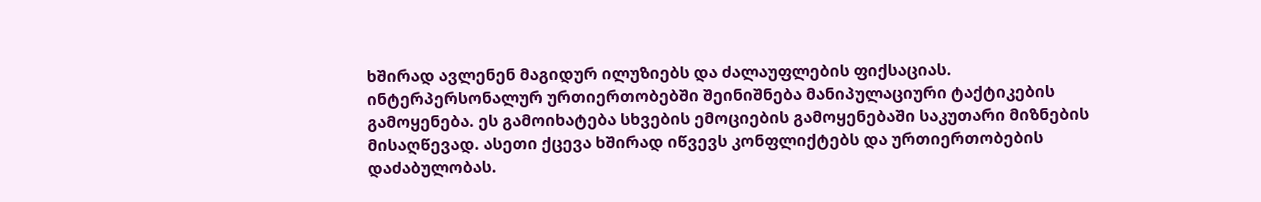ხშირად ავლენენ მაგიდურ ილუზიებს და ძალაუფლების ფიქსაციას.
ინტერპერსონალურ ურთიერთობებში შეინიშნება მანიპულაციური ტაქტიკების გამოყენება. ეს გამოიხატება სხვების ემოციების გამოყენებაში საკუთარი მიზნების მისაღწევად. ასეთი ქცევა ხშირად იწვევს კონფლიქტებს და ურთიერთობების დაძაბულობას.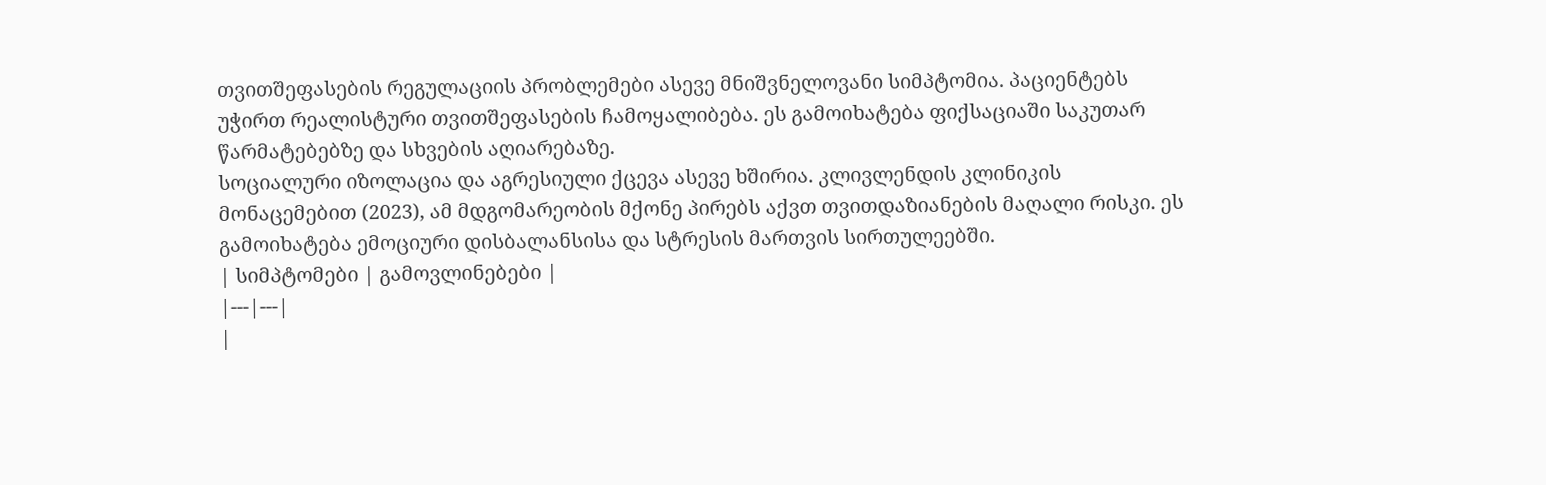თვითშეფასების რეგულაციის პრობლემები ასევე მნიშვნელოვანი სიმპტომია. პაციენტებს უჭირთ რეალისტური თვითშეფასების ჩამოყალიბება. ეს გამოიხატება ფიქსაციაში საკუთარ წარმატებებზე და სხვების აღიარებაზე.
სოციალური იზოლაცია და აგრესიული ქცევა ასევე ხშირია. კლივლენდის კლინიკის მონაცემებით (2023), ამ მდგომარეობის მქონე პირებს აქვთ თვითდაზიანების მაღალი რისკი. ეს გამოიხატება ემოციური დისბალანსისა და სტრესის მართვის სირთულეებში.
| სიმპტომები | გამოვლინებები |
|---|---|
|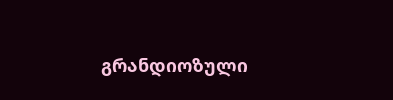გრანდიოზული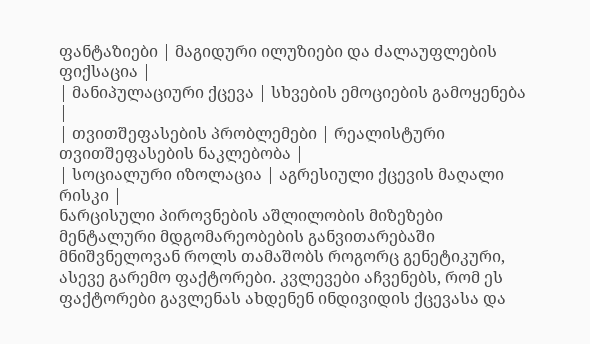ფანტაზიები | მაგიდური ილუზიები და ძალაუფლების ფიქსაცია |
| მანიპულაციური ქცევა | სხვების ემოციების გამოყენება |
| თვითშეფასების პრობლემები | რეალისტური თვითშეფასების ნაკლებობა |
| სოციალური იზოლაცია | აგრესიული ქცევის მაღალი რისკი |
ნარცისული პიროვნების აშლილობის მიზეზები
მენტალური მდგომარეობების განვითარებაში მნიშვნელოვან როლს თამაშობს როგორც გენეტიკური, ასევე გარემო ფაქტორები. კვლევები აჩვენებს, რომ ეს ფაქტორები გავლენას ახდენენ ინდივიდის ქცევასა და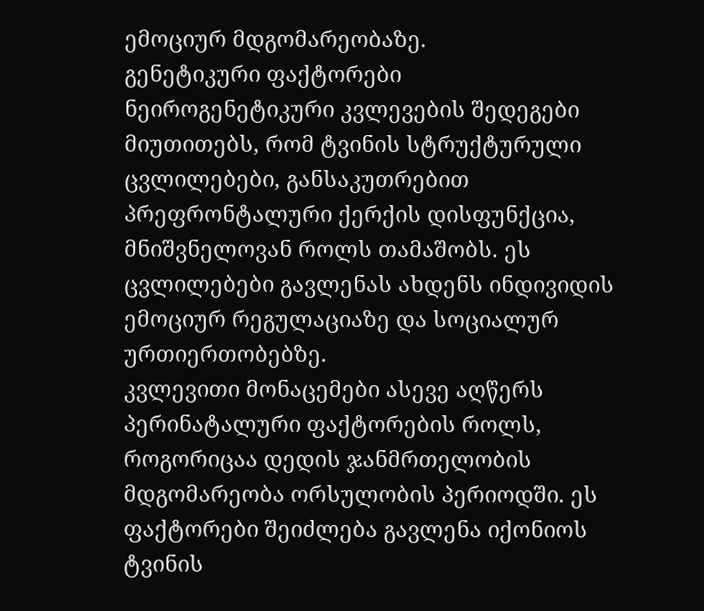ემოციურ მდგომარეობაზე.
გენეტიკური ფაქტორები
ნეიროგენეტიკური კვლევების შედეგები მიუთითებს, რომ ტვინის სტრუქტურული ცვლილებები, განსაკუთრებით პრეფრონტალური ქერქის დისფუნქცია, მნიშვნელოვან როლს თამაშობს. ეს ცვლილებები გავლენას ახდენს ინდივიდის ემოციურ რეგულაციაზე და სოციალურ ურთიერთობებზე.
კვლევითი მონაცემები ასევე აღწერს პერინატალური ფაქტორების როლს, როგორიცაა დედის ჯანმრთელობის მდგომარეობა ორსულობის პერიოდში. ეს ფაქტორები შეიძლება გავლენა იქონიოს ტვინის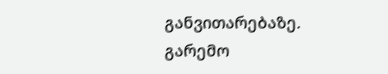განვითარებაზე.
გარემო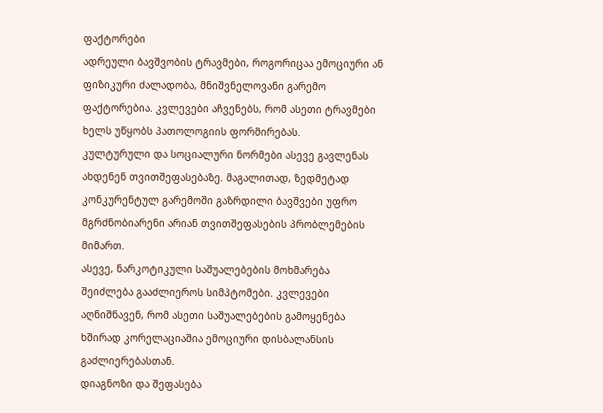ფაქტორები
ადრეული ბავშვობის ტრავმები, როგორიცაა ემოციური ან ფიზიკური ძალადობა, მნიშვნელოვანი გარემო ფაქტორებია. კვლევები აჩვენებს, რომ ასეთი ტრავმები ხელს უწყობს პათოლოგიის ფორმირებას.
კულტურული და სოციალური ნორმები ასევე გავლენას ახდენენ თვითშეფასებაზე. მაგალითად, ზედმეტად კონკურენტულ გარემოში გაზრდილი ბავშვები უფრო მგრძნობიარენი არიან თვითშეფასების პრობლემების მიმართ.
ასევე, ნარკოტიკული საშუალებების მოხმარება შეიძლება გააძლიეროს სიმპტომები. კვლევები აღნიშნავენ, რომ ასეთი საშუალებების გამოყენება ხშირად კორელაციაშია ემოციური დისბალანსის გაძლიერებასთან.
დიაგნოზი და შეფასება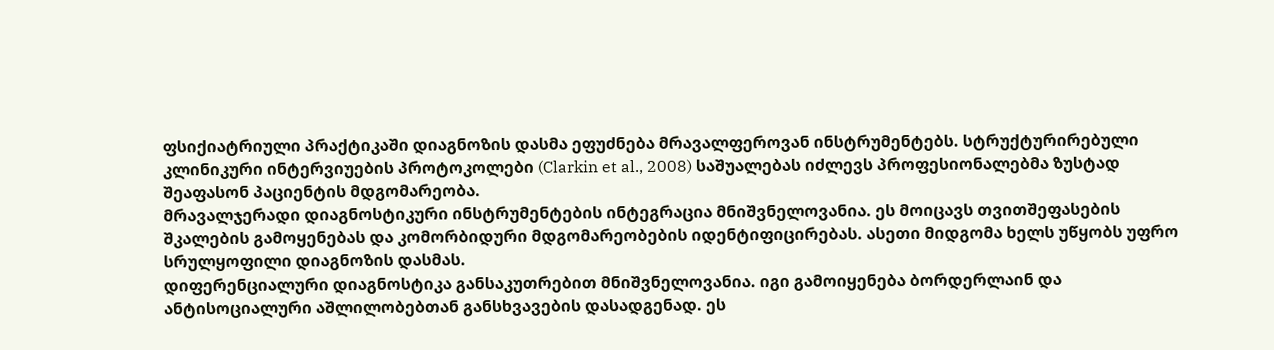ფსიქიატრიული პრაქტიკაში დიაგნოზის დასმა ეფუძნება მრავალფეროვან ინსტრუმენტებს. სტრუქტურირებული კლინიკური ინტერვიუების პროტოკოლები (Clarkin et al., 2008) საშუალებას იძლევს პროფესიონალებმა ზუსტად შეაფასონ პაციენტის მდგომარეობა.
მრავალჯერადი დიაგნოსტიკური ინსტრუმენტების ინტეგრაცია მნიშვნელოვანია. ეს მოიცავს თვითშეფასების შკალების გამოყენებას და კომორბიდური მდგომარეობების იდენტიფიცირებას. ასეთი მიდგომა ხელს უწყობს უფრო სრულყოფილი დიაგნოზის დასმას.
დიფერენციალური დიაგნოსტიკა განსაკუთრებით მნიშვნელოვანია. იგი გამოიყენება ბორდერლაინ და ანტისოციალური აშლილობებთან განსხვავების დასადგენად. ეს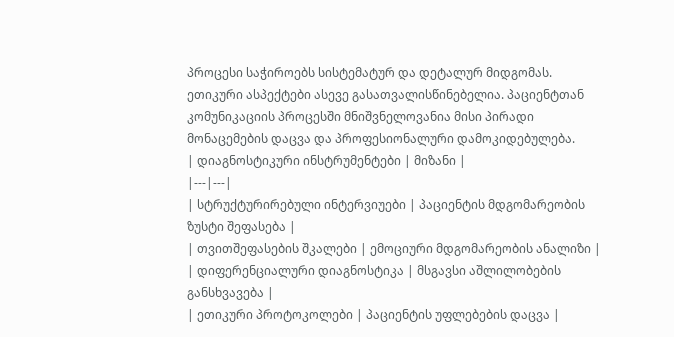პროცესი საჭიროებს სისტემატურ და დეტალურ მიდგომას.
ეთიკური ასპექტები ასევე გასათვალისწინებელია. პაციენტთან კომუნიკაციის პროცესში მნიშვნელოვანია მისი პირადი მონაცემების დაცვა და პროფესიონალური დამოკიდებულება.
| დიაგნოსტიკური ინსტრუმენტები | მიზანი |
|---|---|
| სტრუქტურირებული ინტერვიუები | პაციენტის მდგომარეობის ზუსტი შეფასება |
| თვითშეფასების შკალები | ემოციური მდგომარეობის ანალიზი |
| დიფერენციალური დიაგნოსტიკა | მსგავსი აშლილობების განსხვავება |
| ეთიკური პროტოკოლები | პაციენტის უფლებების დაცვა |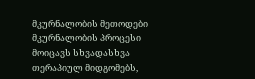მკურნალობის მეთოდები
მკურნალობის პროცესი მოიცავს სხვადასხვა თერაპიულ მიდგომებს,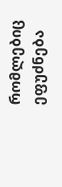რომლებიც ეფუძნება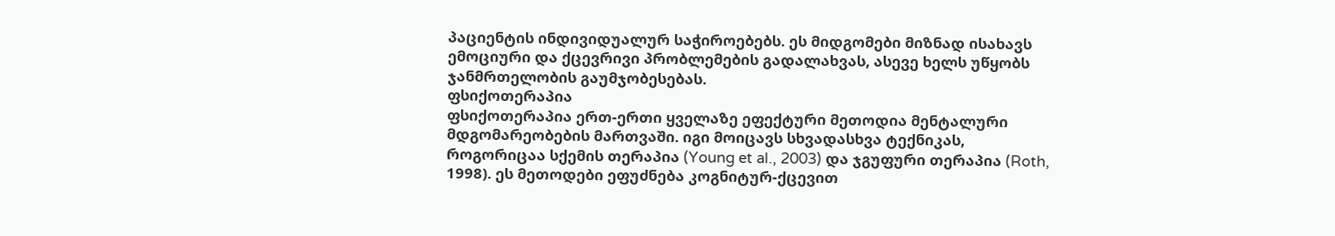პაციენტის ინდივიდუალურ საჭიროებებს. ეს მიდგომები მიზნად ისახავს ემოციური და ქცევრივი პრობლემების გადალახვას, ასევე ხელს უწყობს ჯანმრთელობის გაუმჯობესებას.
ფსიქოთერაპია
ფსიქოთერაპია ერთ-ერთი ყველაზე ეფექტური მეთოდია მენტალური მდგომარეობების მართვაში. იგი მოიცავს სხვადასხვა ტექნიკას, როგორიცაა სქემის თერაპია (Young et al., 2003) და ჯგუფური თერაპია (Roth, 1998). ეს მეთოდები ეფუძნება კოგნიტურ-ქცევით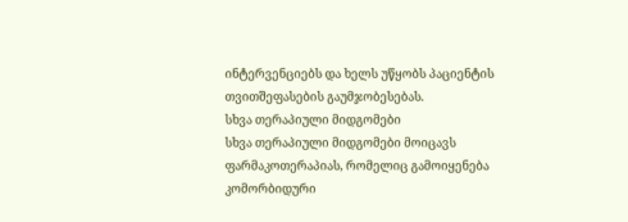ინტერვენციებს და ხელს უწყობს პაციენტის თვითშეფასების გაუმჯობესებას.
სხვა თერაპიული მიდგომები
სხვა თერაპიული მიდგომები მოიცავს ფარმაკოთერაპიას, რომელიც გამოიყენება კომორბიდური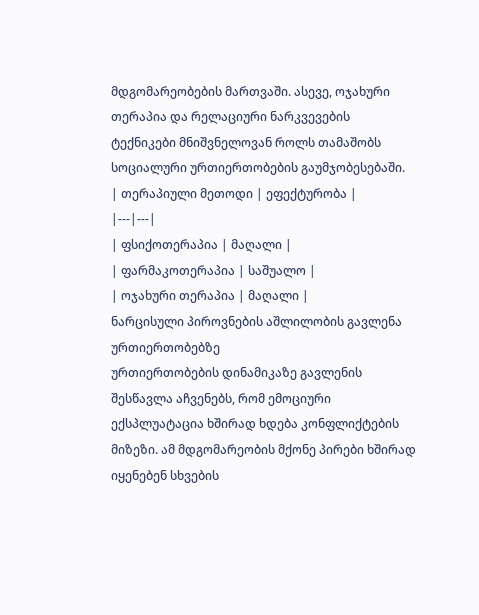მდგომარეობების მართვაში. ასევე, ოჯახური თერაპია და რელაციური ნარკვევების ტექნიკები მნიშვნელოვან როლს თამაშობს სოციალური ურთიერთობების გაუმჯობესებაში.
| თერაპიული მეთოდი | ეფექტურობა |
|---|---|
| ფსიქოთერაპია | მაღალი |
| ფარმაკოთერაპია | საშუალო |
| ოჯახური თერაპია | მაღალი |
ნარცისული პიროვნების აშლილობის გავლენა ურთიერთობებზე
ურთიერთობების დინამიკაზე გავლენის შესწავლა აჩვენებს, რომ ემოციური ექსპლუატაცია ხშირად ხდება კონფლიქტების მიზეზი. ამ მდგომარეობის მქონე პირები ხშირად იყენებენ სხვების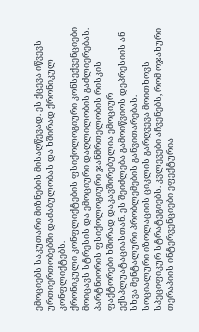ემოციებს საკუთარი მიზნების მისაღწევად. ეს ქცევა იწვევს ურთიერთობებში დაძაბულობას და ხშირად ქრონიკულ კონფლიქტებს.
ქრონიკული კონფლიქტების ფსიქოლოგიური კონსექვენციები მოიცავს სტრესის და ემოციური დაღლილობის გაძლიერებას. პარტნიორის ფსიქოლოგიური ჯანმრთელობის რისკის ფაქტორები ხშირად დაკავშირებულია ემოციურ ექსპლუატაციასთან. ეს შეიძლება გამოიწვიოს დეპრესიის ან სხვა მენტალური პრობლემების განვითარებას.
სოციალური იზოლაციის ციკლის გარღვევა მოითხოვს სპეციფიკურ სტრატეგიებს. კვლევები აჩვენებს, რომ ოჯახური თერაპიის ინტერვენციები ეფექტურია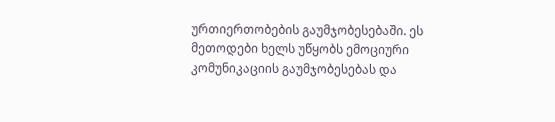ურთიერთობების გაუმჯობესებაში. ეს მეთოდები ხელს უწყობს ემოციური კომუნიკაციის გაუმჯობესებას და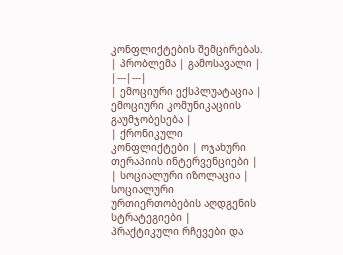კონფლიქტების შემცირებას.
| პრობლემა | გამოსავალი |
|---|---|
| ემოციური ექსპლუატაცია | ემოციური კომუნიკაციის გაუმჯობესება |
| ქრონიკული კონფლიქტები | ოჯახური თერაპიის ინტერვენციები |
| სოციალური იზოლაცია | სოციალური ურთიერთობების აღდგენის სტრატეგიები |
პრაქტიკული რჩევები და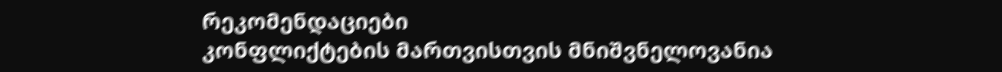რეკომენდაციები
კონფლიქტების მართვისთვის მნიშვნელოვანია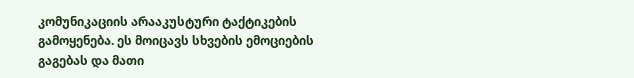კომუნიკაციის არააკუსტური ტაქტიკების გამოყენება. ეს მოიცავს სხვების ემოციების გაგებას და მათი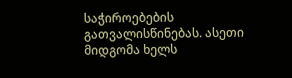საჭიროებების გათვალისწინებას. ასეთი მიდგომა ხელს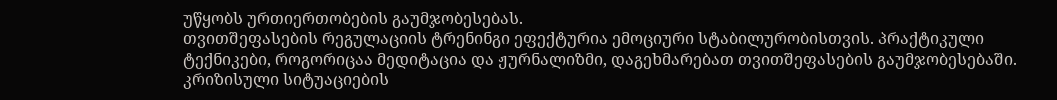უწყობს ურთიერთობების გაუმჯობესებას.
თვითშეფასების რეგულაციის ტრენინგი ეფექტურია ემოციური სტაბილურობისთვის. პრაქტიკული ტექნიკები, როგორიცაა მედიტაცია და ჟურნალიზმი, დაგეხმარებათ თვითშეფასების გაუმჯობესებაში.
კრიზისული სიტუაციების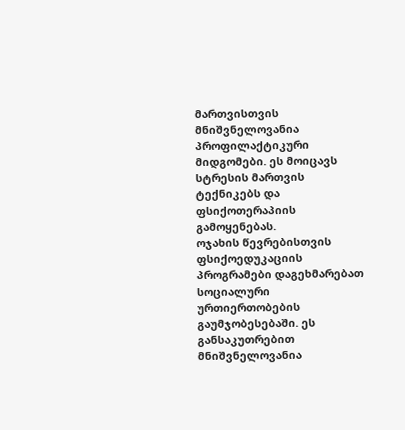მართვისთვის მნიშვნელოვანია პროფილაქტიკური მიდგომები. ეს მოიცავს სტრესის მართვის ტექნიკებს და ფსიქოთერაპიის გამოყენებას.
ოჯახის წევრებისთვის ფსიქოედუკაციის პროგრამები დაგეხმარებათ სოციალური ურთიერთობების გაუმჯობესებაში. ეს განსაკუთრებით მნიშვნელოვანია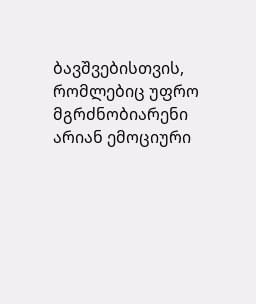ბავშვებისთვის, რომლებიც უფრო მგრძნობიარენი არიან ემოციური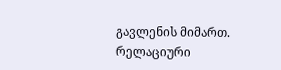გავლენის მიმართ.
რელაციური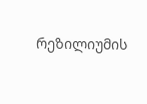რეზილიუმის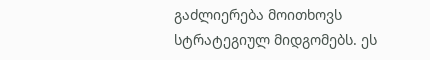გაძლიერება მოითხოვს სტრატეგიულ მიდგომებს. ეს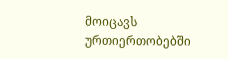მოიცავს ურთიერთობებში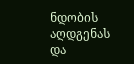ნდობის აღდგენას და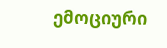ემოციური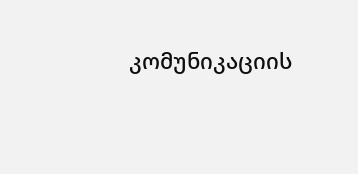კომუნიკაციის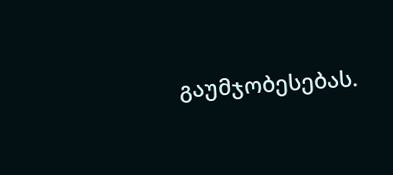გაუმჯობესებას.